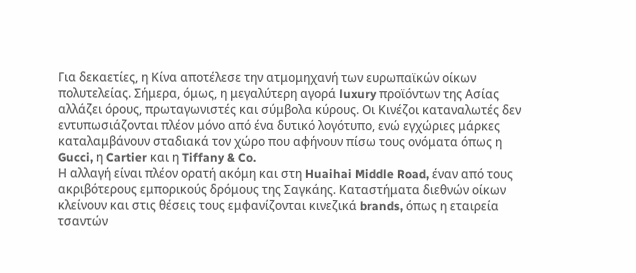Για δεκαετίες, η Κίνα αποτέλεσε την ατμομηχανή των ευρωπαϊκών οίκων πολυτελείας. Σήμερα, όμως, η μεγαλύτερη αγορά luxury προϊόντων της Ασίας αλλάζει όρους, πρωταγωνιστές και σύμβολα κύρους. Οι Κινέζοι καταναλωτές δεν εντυπωσιάζονται πλέον μόνο από ένα δυτικό λογότυπο, ενώ εγχώριες μάρκες καταλαμβάνουν σταδιακά τον χώρο που αφήνουν πίσω τους ονόματα όπως η Gucci, η Cartier και η Tiffany & Co.
Η αλλαγή είναι πλέον ορατή ακόμη και στη Huaihai Middle Road, έναν από τους ακριβότερους εμπορικούς δρόμους της Σαγκάης. Καταστήματα διεθνών οίκων κλείνουν και στις θέσεις τους εμφανίζονται κινεζικά brands, όπως η εταιρεία τσαντών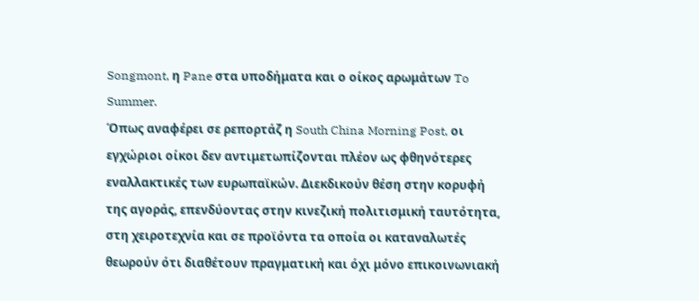Songmont, η Pane στα υποδήματα και ο οίκος αρωμάτων To Summer.
Όπως αναφέρει σε ρεπορτάζ η South China Morning Post, οι εγχώριοι οίκοι δεν αντιμετωπίζονται πλέον ως φθηνότερες εναλλακτικές των ευρωπαϊκών. Διεκδικούν θέση στην κορυφή της αγοράς, επενδύοντας στην κινεζική πολιτισμική ταυτότητα, στη χειροτεχνία και σε προϊόντα τα οποία οι καταναλωτές θεωρούν ότι διαθέτουν πραγματική και όχι μόνο επικοινωνιακή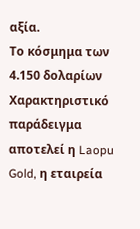αξία.
Το κόσμημα των 4.150 δολαρίων
Χαρακτηριστικό παράδειγμα αποτελεί η Laopu Gold, η εταιρεία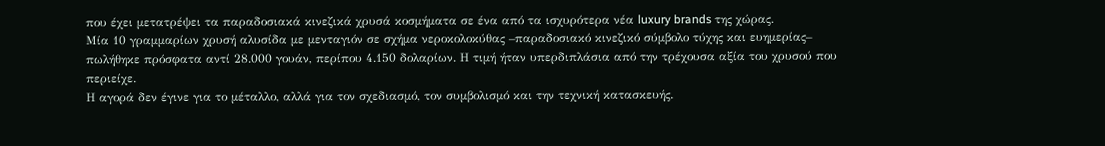που έχει μετατρέψει τα παραδοσιακά κινεζικά χρυσά κοσμήματα σε ένα από τα ισχυρότερα νέα luxury brands της χώρας.
Μία 10 γραμμαρίων χρυσή αλυσίδα με μενταγιόν σε σχήμα νεροκολοκύθας –παραδοσιακό κινεζικό σύμβολο τύχης και ευημερίας– πωλήθηκε πρόσφατα αντί 28.000 γουάν, περίπου 4.150 δολαρίων. Η τιμή ήταν υπερδιπλάσια από την τρέχουσα αξία του χρυσού που περιείχε.
Η αγορά δεν έγινε για το μέταλλο, αλλά για τον σχεδιασμό, τον συμβολισμό και την τεχνική κατασκευής.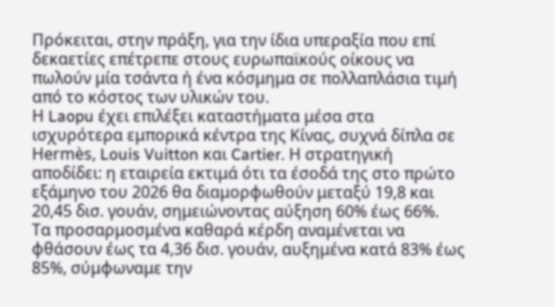Πρόκειται, στην πράξη, για την ίδια υπεραξία που επί δεκαετίες επέτρεπε στους ευρωπαϊκούς οίκους να πωλούν μία τσάντα ή ένα κόσμημα σε πολλαπλάσια τιμή από το κόστος των υλικών του.
Η Laopu έχει επιλέξει καταστήματα μέσα στα ισχυρότερα εμπορικά κέντρα της Κίνας, συχνά δίπλα σε Hermès, Louis Vuitton και Cartier. Η στρατηγική αποδίδει: η εταιρεία εκτιμά ότι τα έσοδά της στο πρώτο εξάμηνο του 2026 θα διαμορφωθούν μεταξύ 19,8 και 20,45 δισ. γουάν, σημειώνοντας αύξηση 60% έως 66%.
Τα προσαρμοσμένα καθαρά κέρδη αναμένεται να φθάσουν έως τα 4,36 δισ. γουάν, αυξημένα κατά 83% έως 85%, σύμφωναμε την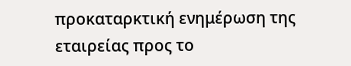προκαταρκτική ενημέρωση της εταιρείας προς το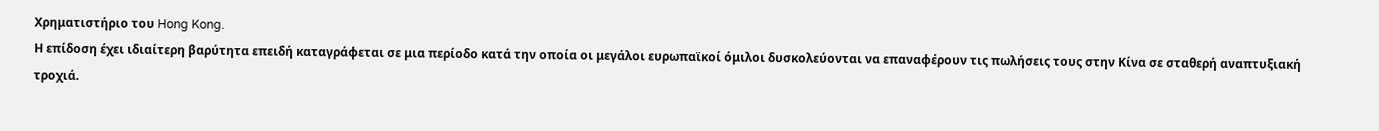Χρηματιστήριο του Hong Kong.
Η επίδοση έχει ιδιαίτερη βαρύτητα επειδή καταγράφεται σε μια περίοδο κατά την οποία οι μεγάλοι ευρωπαϊκοί όμιλοι δυσκολεύονται να επαναφέρουν τις πωλήσεις τους στην Κίνα σε σταθερή αναπτυξιακή τροχιά.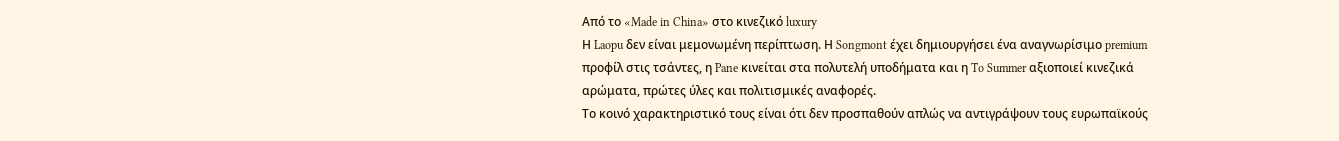Από το «Made in China» στο κινεζικό luxury
Η Laopu δεν είναι μεμονωμένη περίπτωση. Η Songmont έχει δημιουργήσει ένα αναγνωρίσιμο premium προφίλ στις τσάντες, η Pane κινείται στα πολυτελή υποδήματα και η To Summer αξιοποιεί κινεζικά αρώματα, πρώτες ύλες και πολιτισμικές αναφορές.
Το κοινό χαρακτηριστικό τους είναι ότι δεν προσπαθούν απλώς να αντιγράψουν τους ευρωπαϊκούς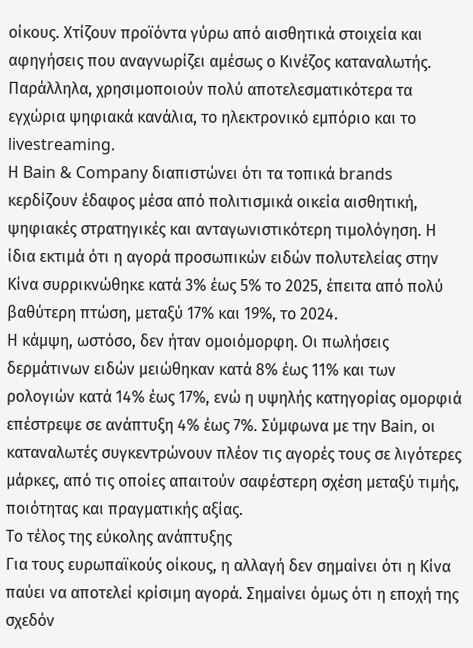οίκους. Χτίζουν προϊόντα γύρω από αισθητικά στοιχεία και αφηγήσεις που αναγνωρίζει αμέσως ο Κινέζος καταναλωτής. Παράλληλα, χρησιμοποιούν πολύ αποτελεσματικότερα τα εγχώρια ψηφιακά κανάλια, το ηλεκτρονικό εμπόριο και το livestreaming.
Η Bain & Company διαπιστώνει ότι τα τοπικά brands κερδίζουν έδαφος μέσα από πολιτισμικά οικεία αισθητική, ψηφιακές στρατηγικές και ανταγωνιστικότερη τιμολόγηση. Η ίδια εκτιμά ότι η αγορά προσωπικών ειδών πολυτελείας στην Κίνα συρρικνώθηκε κατά 3% έως 5% το 2025, έπειτα από πολύ βαθύτερη πτώση, μεταξύ 17% και 19%, το 2024.
Η κάμψη, ωστόσο, δεν ήταν ομοιόμορφη. Οι πωλήσεις δερμάτινων ειδών μειώθηκαν κατά 8% έως 11% και των ρολογιών κατά 14% έως 17%, ενώ η υψηλής κατηγορίας ομορφιά επέστρεψε σε ανάπτυξη 4% έως 7%. Σύμφωνα με την Bain, οι καταναλωτές συγκεντρώνουν πλέον τις αγορές τους σε λιγότερες μάρκες, από τις οποίες απαιτούν σαφέστερη σχέση μεταξύ τιμής, ποιότητας και πραγματικής αξίας.
Το τέλος της εύκολης ανάπτυξης
Για τους ευρωπαϊκούς οίκους, η αλλαγή δεν σημαίνει ότι η Κίνα παύει να αποτελεί κρίσιμη αγορά. Σημαίνει όμως ότι η εποχή της σχεδόν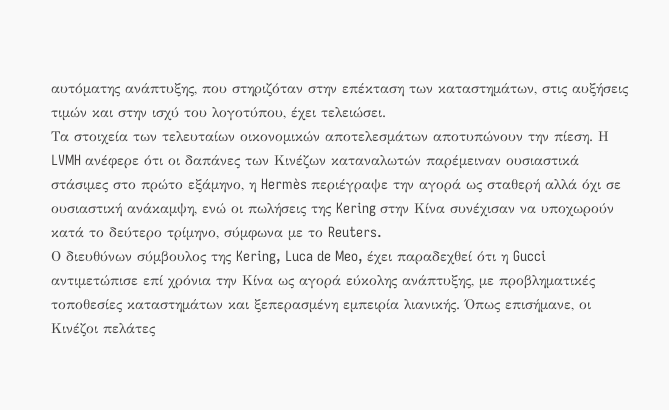αυτόματης ανάπτυξης, που στηριζόταν στην επέκταση των καταστημάτων, στις αυξήσεις τιμών και στην ισχύ του λογοτύπου, έχει τελειώσει.
Τα στοιχεία των τελευταίων οικονομικών αποτελεσμάτων αποτυπώνουν την πίεση. Η LVMH ανέφερε ότι οι δαπάνες των Κινέζων καταναλωτών παρέμειναν ουσιαστικά στάσιμες στο πρώτο εξάμηνο, η Hermès περιέγραψε την αγορά ως σταθερή αλλά όχι σε ουσιαστική ανάκαμψη, ενώ οι πωλήσεις της Kering στην Κίνα συνέχισαν να υποχωρούν κατά το δεύτερο τρίμηνο, σύμφωνα με το Reuters.
Ο διευθύνων σύμβουλος της Kering, Luca de Meo, έχει παραδεχθεί ότι η Gucci αντιμετώπισε επί χρόνια την Κίνα ως αγορά εύκολης ανάπτυξης, με προβληματικές τοποθεσίες καταστημάτων και ξεπερασμένη εμπειρία λιανικής. Όπως επισήμανε, οι Κινέζοι πελάτες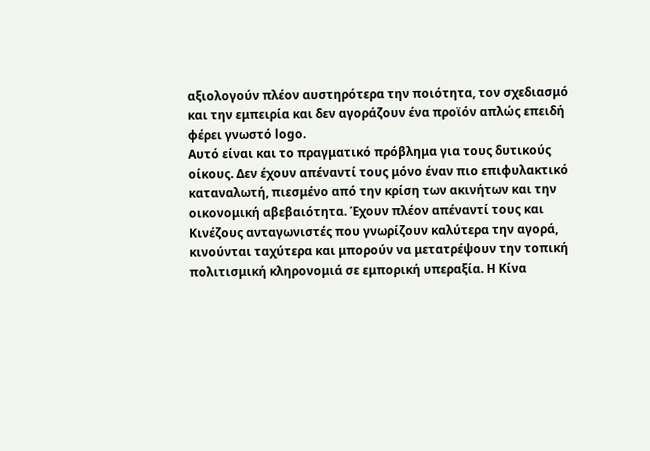αξιολογούν πλέον αυστηρότερα την ποιότητα, τον σχεδιασμό και την εμπειρία και δεν αγοράζουν ένα προϊόν απλώς επειδή φέρει γνωστό logo.
Αυτό είναι και το πραγματικό πρόβλημα για τους δυτικούς οίκους. Δεν έχουν απέναντί τους μόνο έναν πιο επιφυλακτικό καταναλωτή, πιεσμένο από την κρίση των ακινήτων και την οικονομική αβεβαιότητα. Έχουν πλέον απέναντί τους και Κινέζους ανταγωνιστές που γνωρίζουν καλύτερα την αγορά, κινούνται ταχύτερα και μπορούν να μετατρέψουν την τοπική πολιτισμική κληρονομιά σε εμπορική υπεραξία. Η Κίνα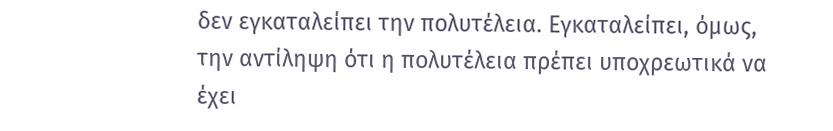δεν εγκαταλείπει την πολυτέλεια. Εγκαταλείπει, όμως, την αντίληψη ότι η πολυτέλεια πρέπει υποχρεωτικά να έχει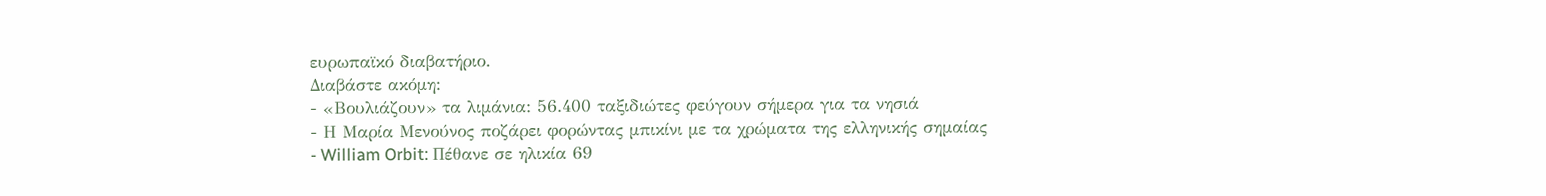ευρωπαϊκό διαβατήριο.
Διαβάστε ακόμη:
- «Βουλιάζουν» τα λιμάνια: 56.400 ταξιδιώτες φεύγουν σήμερα για τα νησιά
- Η Μαρία Μενούνος ποζάρει φορώντας μπικίνι με τα χρώματα της ελληνικής σημαίας
- William Orbit: Πέθανε σε ηλικία 69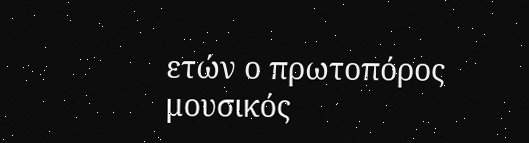ετών ο πρωτοπόρος μουσικός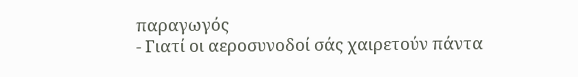παραγωγός
- Γιατί οι αεροσυνοδοί σάς χαιρετούν πάντα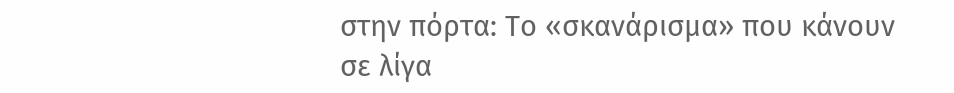στην πόρτα: Το «σκανάρισμα» που κάνουν σε λίγα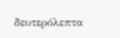δευτερόλεπτα